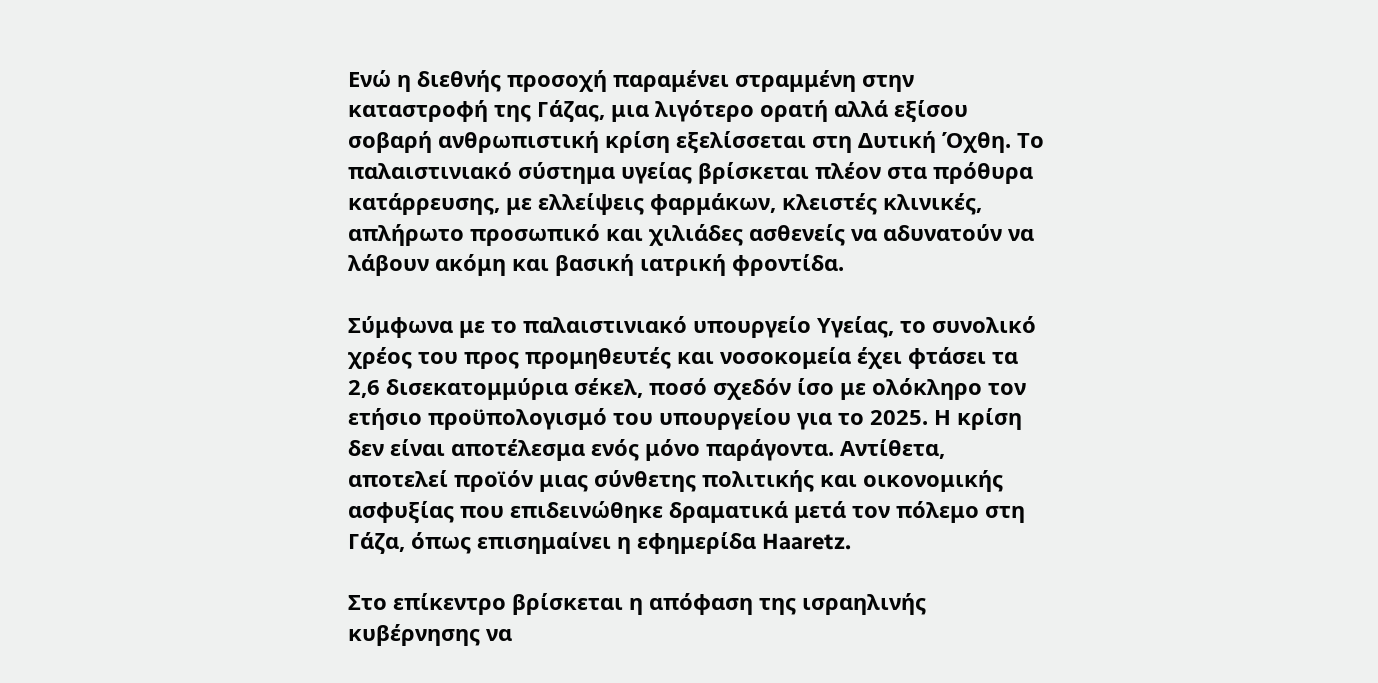Ενώ η διεθνής προσοχή παραμένει στραμμένη στην καταστροφή της Γάζας, μια λιγότερο ορατή αλλά εξίσου σοβαρή ανθρωπιστική κρίση εξελίσσεται στη Δυτική Όχθη. Το παλαιστινιακό σύστημα υγείας βρίσκεται πλέον στα πρόθυρα κατάρρευσης, με ελλείψεις φαρμάκων, κλειστές κλινικές, απλήρωτο προσωπικό και χιλιάδες ασθενείς να αδυνατούν να λάβουν ακόμη και βασική ιατρική φροντίδα.

Σύμφωνα με το παλαιστινιακό υπουργείο Υγείας, το συνολικό χρέος του προς προμηθευτές και νοσοκομεία έχει φτάσει τα 2,6 δισεκατομμύρια σέκελ, ποσό σχεδόν ίσο με ολόκληρο τον ετήσιο προϋπολογισμό του υπουργείου για το 2025. Η κρίση δεν είναι αποτέλεσμα ενός μόνο παράγοντα. Αντίθετα, αποτελεί προϊόν μιας σύνθετης πολιτικής και οικονομικής ασφυξίας που επιδεινώθηκε δραματικά μετά τον πόλεμο στη Γάζα, όπως επισημαίνει η εφημερίδα Haaretz.

Στο επίκεντρο βρίσκεται η απόφαση της ισραηλινής κυβέρνησης να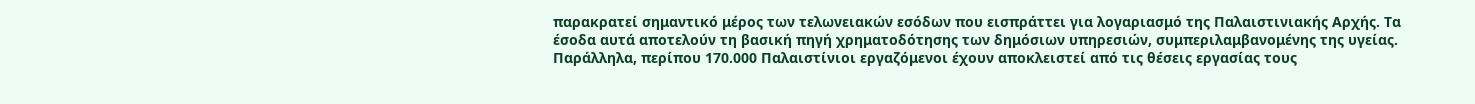παρακρατεί σημαντικό μέρος των τελωνειακών εσόδων που εισπράττει για λογαριασμό της Παλαιστινιακής Αρχής. Τα έσοδα αυτά αποτελούν τη βασική πηγή χρηματοδότησης των δημόσιων υπηρεσιών, συμπεριλαμβανομένης της υγείας. Παράλληλα, περίπου 170.000 Παλαιστίνιοι εργαζόμενοι έχουν αποκλειστεί από τις θέσεις εργασίας τους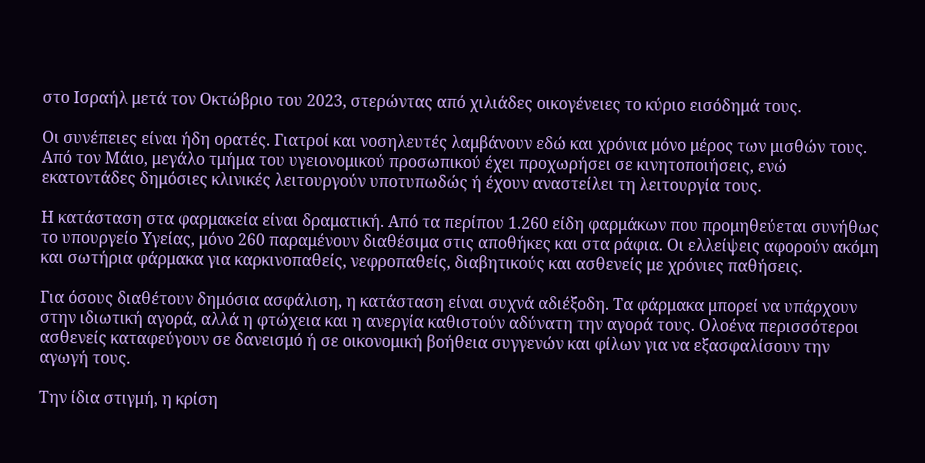στο Ισραήλ μετά τον Οκτώβριο του 2023, στερώντας από χιλιάδες οικογένειες το κύριο εισόδημά τους.

Οι συνέπειες είναι ήδη ορατές. Γιατροί και νοσηλευτές λαμβάνουν εδώ και χρόνια μόνο μέρος των μισθών τους. Από τον Μάιο, μεγάλο τμήμα του υγειονομικού προσωπικού έχει προχωρήσει σε κινητοποιήσεις, ενώ εκατοντάδες δημόσιες κλινικές λειτουργούν υποτυπωδώς ή έχουν αναστείλει τη λειτουργία τους.

Η κατάσταση στα φαρμακεία είναι δραματική. Από τα περίπου 1.260 είδη φαρμάκων που προμηθεύεται συνήθως το υπουργείο Υγείας, μόνο 260 παραμένουν διαθέσιμα στις αποθήκες και στα ράφια. Οι ελλείψεις αφορούν ακόμη και σωτήρια φάρμακα για καρκινοπαθείς, νεφροπαθείς, διαβητικούς και ασθενείς με χρόνιες παθήσεις.

Για όσους διαθέτουν δημόσια ασφάλιση, η κατάσταση είναι συχνά αδιέξοδη. Τα φάρμακα μπορεί να υπάρχουν στην ιδιωτική αγορά, αλλά η φτώχεια και η ανεργία καθιστούν αδύνατη την αγορά τους. Ολοένα περισσότεροι ασθενείς καταφεύγουν σε δανεισμό ή σε οικονομική βοήθεια συγγενών και φίλων για να εξασφαλίσουν την αγωγή τους.

Την ίδια στιγμή, η κρίση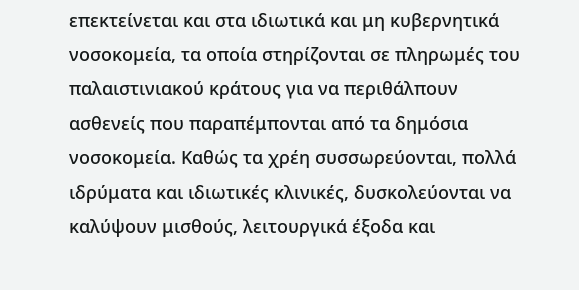επεκτείνεται και στα ιδιωτικά και μη κυβερνητικά νοσοκομεία, τα οποία στηρίζονται σε πληρωμές του παλαιστινιακού κράτους για να περιθάλπουν ασθενείς που παραπέμπονται από τα δημόσια νοσοκομεία. Καθώς τα χρέη συσσωρεύονται, πολλά ιδρύματα και ιδιωτικές κλινικές, δυσκολεύονται να καλύψουν μισθούς, λειτουργικά έξοδα και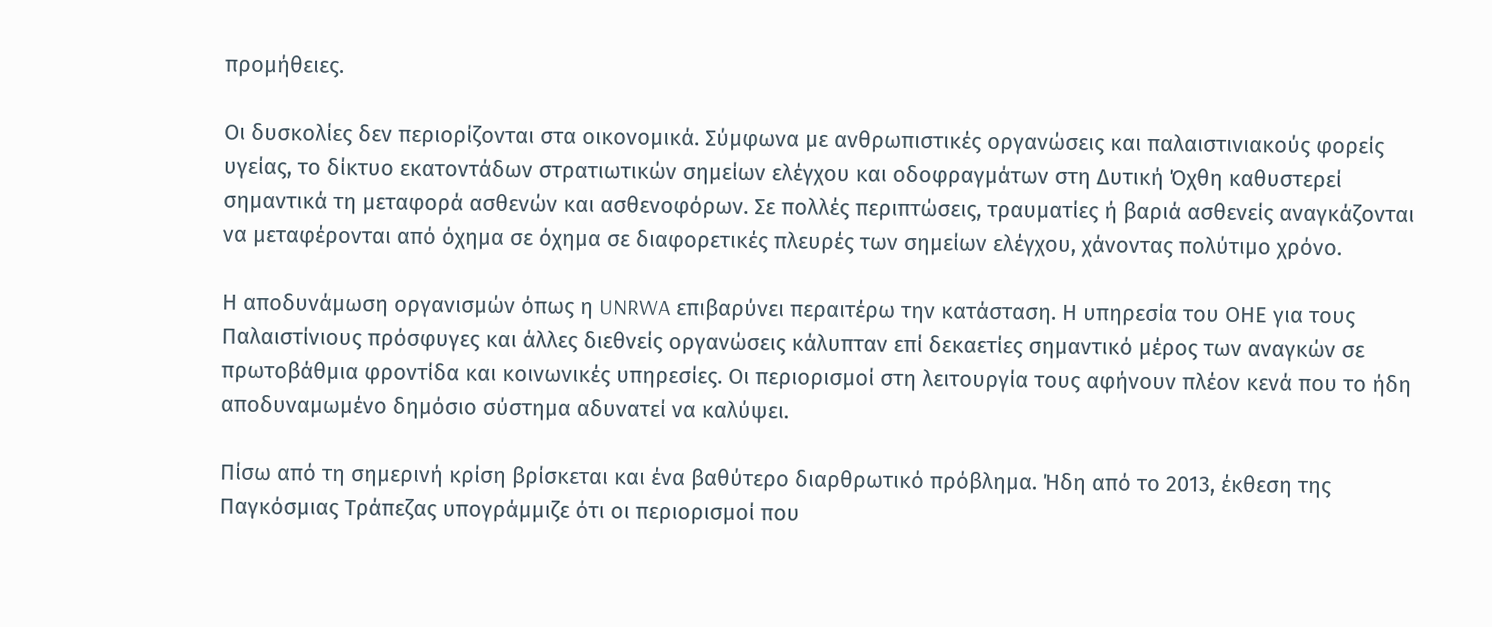προμήθειες.

Οι δυσκολίες δεν περιορίζονται στα οικονομικά. Σύμφωνα με ανθρωπιστικές οργανώσεις και παλαιστινιακούς φορείς υγείας, το δίκτυο εκατοντάδων στρατιωτικών σημείων ελέγχου και οδοφραγμάτων στη Δυτική Όχθη καθυστερεί σημαντικά τη μεταφορά ασθενών και ασθενοφόρων. Σε πολλές περιπτώσεις, τραυματίες ή βαριά ασθενείς αναγκάζονται να μεταφέρονται από όχημα σε όχημα σε διαφορετικές πλευρές των σημείων ελέγχου, χάνοντας πολύτιμο χρόνο.

Η αποδυνάμωση οργανισμών όπως η UNRWA επιβαρύνει περαιτέρω την κατάσταση. Η υπηρεσία του ΟΗΕ για τους Παλαιστίνιους πρόσφυγες και άλλες διεθνείς οργανώσεις κάλυπταν επί δεκαετίες σημαντικό μέρος των αναγκών σε πρωτοβάθμια φροντίδα και κοινωνικές υπηρεσίες. Οι περιορισμοί στη λειτουργία τους αφήνουν πλέον κενά που το ήδη αποδυναμωμένο δημόσιο σύστημα αδυνατεί να καλύψει.

Πίσω από τη σημερινή κρίση βρίσκεται και ένα βαθύτερο διαρθρωτικό πρόβλημα. Ήδη από το 2013, έκθεση της Παγκόσμιας Τράπεζας υπογράμμιζε ότι οι περιορισμοί που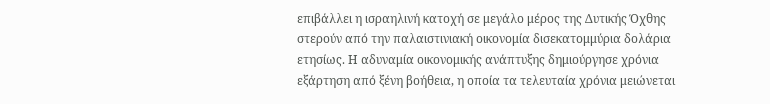επιβάλλει η ισραηλινή κατοχή σε μεγάλο μέρος της Δυτικής Όχθης στερούν από την παλαιστινιακή οικονομία δισεκατομμύρια δολάρια ετησίως. Η αδυναμία οικονομικής ανάπτυξης δημιούργησε χρόνια εξάρτηση από ξένη βοήθεια, η οποία τα τελευταία χρόνια μειώνεται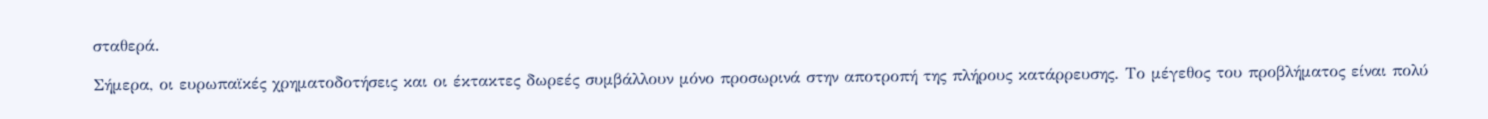σταθερά.

Σήμερα, οι ευρωπαϊκές χρηματοδοτήσεις και οι έκτακτες δωρεές συμβάλλουν μόνο προσωρινά στην αποτροπή της πλήρους κατάρρευσης. Το μέγεθος του προβλήματος είναι πολύ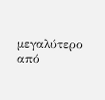μεγαλύτερο από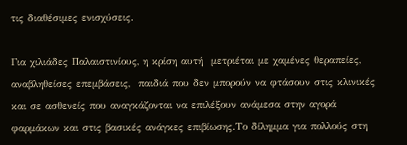τις διαθέσιμες ενισχύσεις.

Για χιλιάδες Παλαιστινίους, η κρίση αυτή  μετριέται με χαμένες θεραπείες,  αναβληθείσες επεμβάσεις,  παιδιά που δεν μπορούν να φτάσουν στις κλινικές και σε ασθενείς που αναγκάζονται να επιλέξουν ανάμεσα στην αγορά φαρμάκων και στις βασικές ανάγκες επιβίωσης.Το δίλημμα για πολλούς στη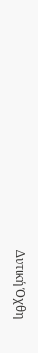Δυτική Όχθη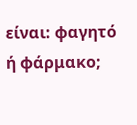είναι: φαγητό ή φάρμακο;